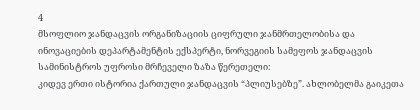4
მსოფლიო ჯანდაცვის ორგანიზაციის ციფრული ჯანმრთელობისა და ინოვაციების დეპარტამენტის ექსპერტი, ნორვეგიის სამეფოს ჯანდაცვის სამინისტროს უფროსი მრჩეველი ზაზა წერეთელი:
კიდევ ერთი ისტორია ქართული ჯანდაცვის “პლიუსებზე”. ახლობელმა გაიკეთა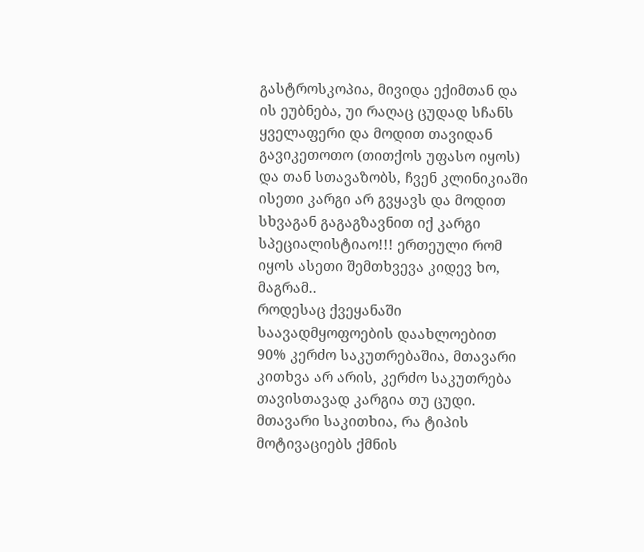გასტროსკოპია, მივიდა ექიმთან და ის ეუბნება, უი რაღაც ცუდად სჩანს ყველაფერი და მოდით თავიდან გავიკეთოთო (თითქოს უფასო იყოს) და თან სთავაზობს, ჩვენ კლინიკიაში ისეთი კარგი არ გვყავს და მოდით სხვაგან გაგაგზავნით იქ კარგი სპეციალისტიაო!!! ერთეული რომ იყოს ასეთი შემთხვევა კიდევ ხო, მაგრამ..
როდესაც ქვეყანაში საავადმყოფოების დაახლოებით 90% კერძო საკუთრებაშია, მთავარი კითხვა არ არის, კერძო საკუთრება თავისთავად კარგია თუ ცუდი. მთავარი საკითხია, რა ტიპის მოტივაციებს ქმნის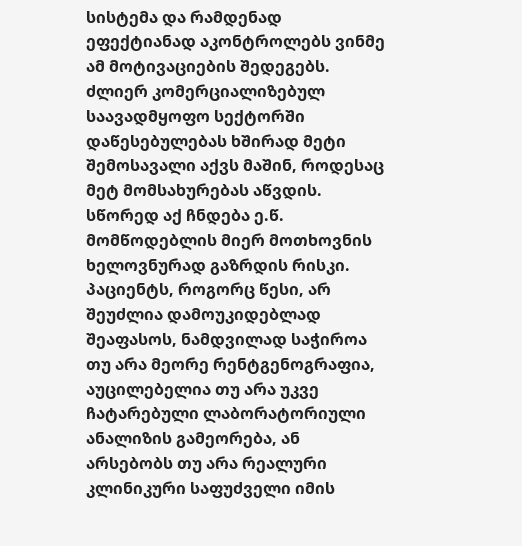სისტემა და რამდენად ეფექტიანად აკონტროლებს ვინმე ამ მოტივაციების შედეგებს.
ძლიერ კომერციალიზებულ საავადმყოფო სექტორში დაწესებულებას ხშირად მეტი შემოსავალი აქვს მაშინ, როდესაც მეტ მომსახურებას აწვდის. სწორედ აქ ჩნდება ე.წ. მომწოდებლის მიერ მოთხოვნის ხელოვნურად გაზრდის რისკი. პაციენტს, როგორც წესი, არ შეუძლია დამოუკიდებლად შეაფასოს, ნამდვილად საჭიროა თუ არა მეორე რენტგენოგრაფია, აუცილებელია თუ არა უკვე ჩატარებული ლაბორატორიული ანალიზის გამეორება, ან არსებობს თუ არა რეალური კლინიკური საფუძველი იმის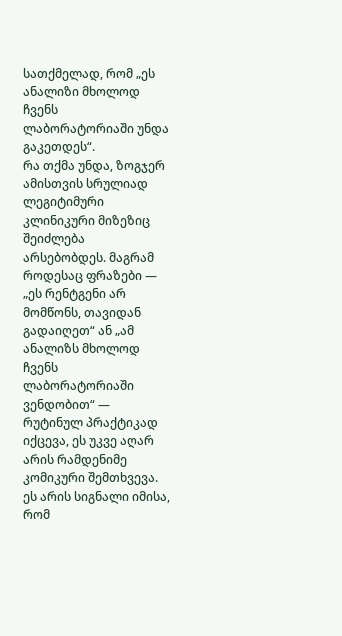სათქმელად, რომ „ეს ანალიზი მხოლოდ ჩვენს ლაბორატორიაში უნდა გაკეთდეს“.
რა თქმა უნდა, ზოგჯერ ამისთვის სრულიად ლეგიტიმური კლინიკური მიზეზიც შეიძლება არსებობდეს. მაგრამ როდესაც ფრაზები — „ეს რენტგენი არ მომწონს, თავიდან გადაიღეთ“ ან „ამ ანალიზს მხოლოდ ჩვენს ლაბორატორიაში ვენდობით“ — რუტინულ პრაქტიკად იქცევა, ეს უკვე აღარ არის რამდენიმე კომიკური შემთხვევა. ეს არის სიგნალი იმისა, რომ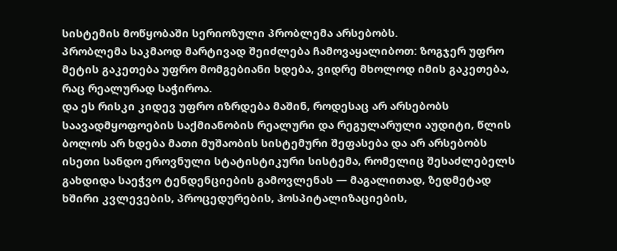სისტემის მოწყობაში სერიოზული პრობლემა არსებობს.
პრობლემა საკმაოდ მარტივად შეიძლება ჩამოვაყალიბოთ: ზოგჯერ უფრო მეტის გაკეთება უფრო მომგებიანი ხდება, ვიდრე მხოლოდ იმის გაკეთება, რაც რეალურად საჭიროა.
და ეს რისკი კიდევ უფრო იზრდება მაშინ, როდესაც არ არსებობს საავადმყოფოების საქმიანობის რეალური და რეგულარული აუდიტი, წლის ბოლოს არ ხდება მათი მუშაობის სისტემური შეფასება და არ არსებობს ისეთი სანდო ეროვნული სტატისტიკური სისტემა, რომელიც შესაძლებელს გახდიდა საეჭვო ტენდენციების გამოვლენას — მაგალითად, ზედმეტად ხშირი კვლევების, პროცედურების, ჰოსპიტალიზაციების,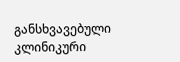განსხვავებული კლინიკური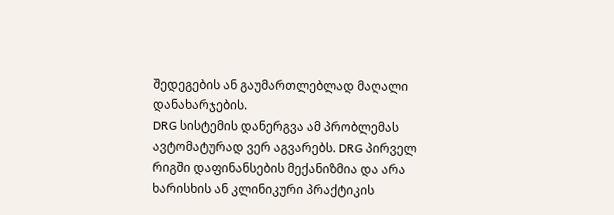შედეგების ან გაუმართლებლად მაღალი დანახარჯების.
DRG სისტემის დანერგვა ამ პრობლემას ავტომატურად ვერ აგვარებს. DRG პირველ რიგში დაფინანსების მექანიზმია და არა ხარისხის ან კლინიკური პრაქტიკის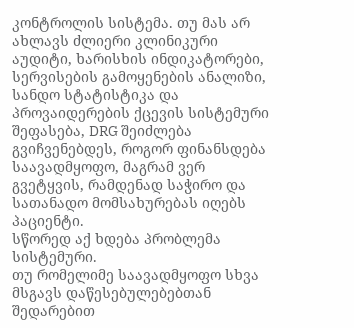კონტროლის სისტემა. თუ მას არ ახლავს ძლიერი კლინიკური აუდიტი, ხარისხის ინდიკატორები, სერვისების გამოყენების ანალიზი, სანდო სტატისტიკა და პროვაიდერების ქცევის სისტემური შეფასება, DRG შეიძლება გვიჩვენებდეს, როგორ ფინანსდება საავადმყოფო, მაგრამ ვერ გვეტყვის, რამდენად საჭირო და სათანადო მომსახურებას იღებს პაციენტი.
სწორედ აქ ხდება პრობლემა სისტემური.
თუ რომელიმე საავადმყოფო სხვა მსგავს დაწესებულებებთან შედარებით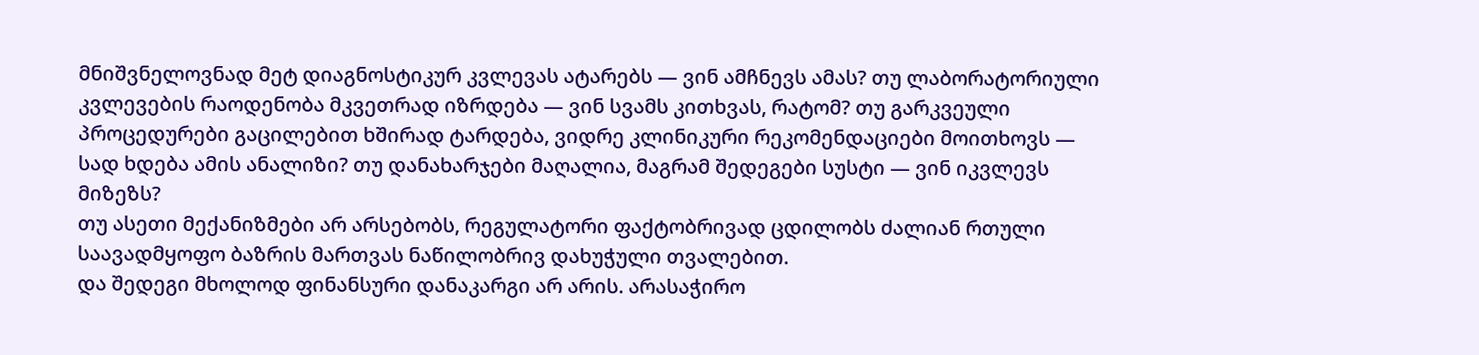მნიშვნელოვნად მეტ დიაგნოსტიკურ კვლევას ატარებს — ვინ ამჩნევს ამას? თუ ლაბორატორიული კვლევების რაოდენობა მკვეთრად იზრდება — ვინ სვამს კითხვას, რატომ? თუ გარკვეული პროცედურები გაცილებით ხშირად ტარდება, ვიდრე კლინიკური რეკომენდაციები მოითხოვს — სად ხდება ამის ანალიზი? თუ დანახარჯები მაღალია, მაგრამ შედეგები სუსტი — ვინ იკვლევს მიზეზს?
თუ ასეთი მექანიზმები არ არსებობს, რეგულატორი ფაქტობრივად ცდილობს ძალიან რთული საავადმყოფო ბაზრის მართვას ნაწილობრივ დახუჭული თვალებით.
და შედეგი მხოლოდ ფინანსური დანაკარგი არ არის. არასაჭირო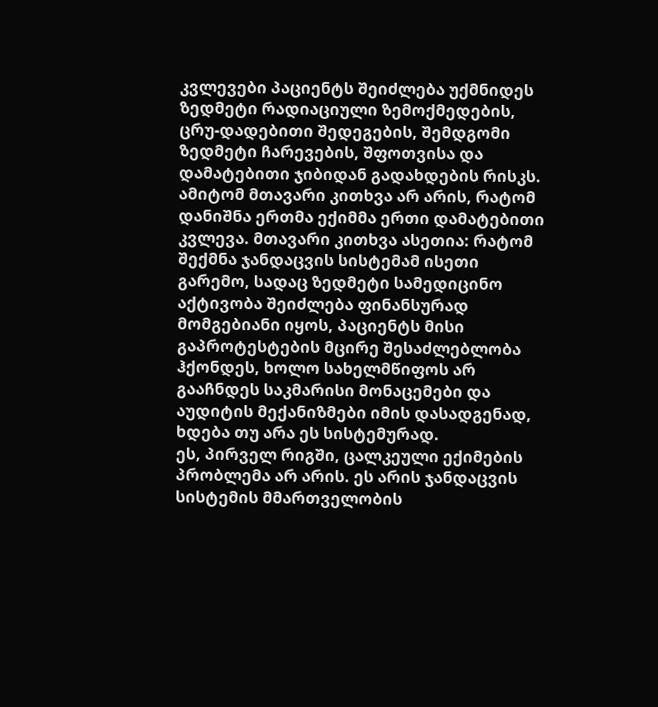კვლევები პაციენტს შეიძლება უქმნიდეს ზედმეტი რადიაციული ზემოქმედების, ცრუ-დადებითი შედეგების, შემდგომი ზედმეტი ჩარევების, შფოთვისა და დამატებითი ჯიბიდან გადახდების რისკს.
ამიტომ მთავარი კითხვა არ არის, რატომ დანიშნა ერთმა ექიმმა ერთი დამატებითი კვლევა. მთავარი კითხვა ასეთია: რატომ შექმნა ჯანდაცვის სისტემამ ისეთი გარემო, სადაც ზედმეტი სამედიცინო აქტივობა შეიძლება ფინანსურად მომგებიანი იყოს, პაციენტს მისი გაპროტესტების მცირე შესაძლებლობა ჰქონდეს, ხოლო სახელმწიფოს არ გააჩნდეს საკმარისი მონაცემები და აუდიტის მექანიზმები იმის დასადგენად, ხდება თუ არა ეს სისტემურად.
ეს, პირველ რიგში, ცალკეული ექიმების პრობლემა არ არის. ეს არის ჯანდაცვის სისტემის მმართველობის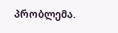პრობლემა.